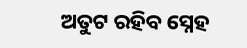ଅତୁଟ ରହିବ ସ୍ନେହ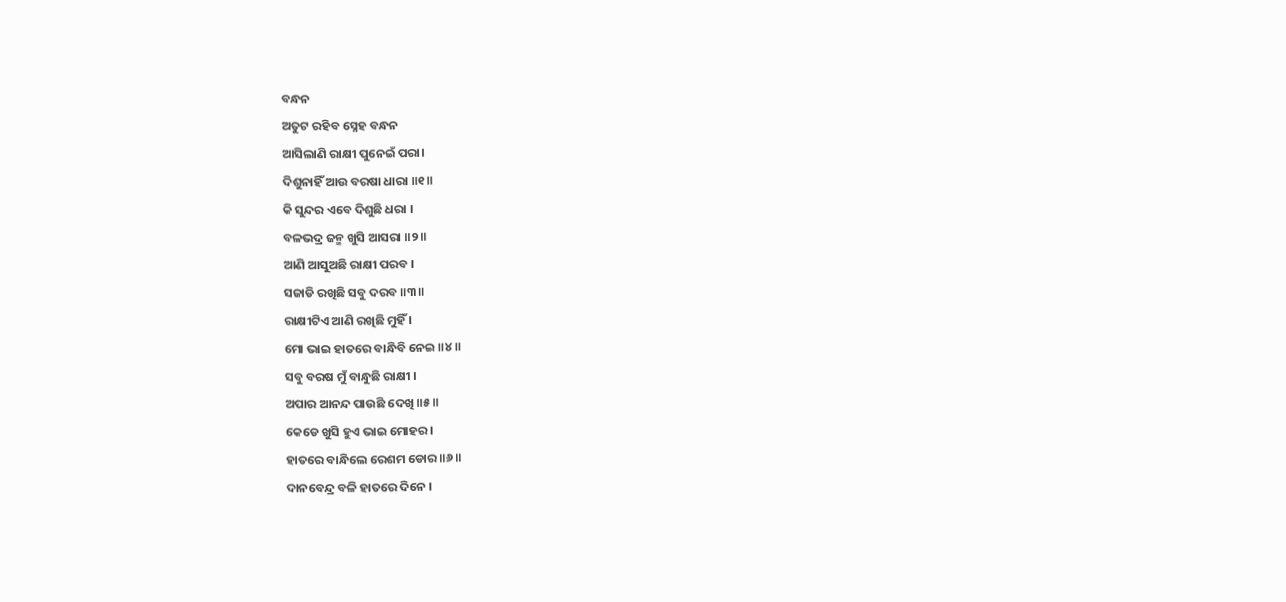ବନ୍ଧନ
ଅତୁଟ ରହିବ ସ୍ନେହ ବନ୍ଧନ
ଆସିଲାଣି ରାକ୍ଷୀ ପୁନେଇଁ ପରା।
ଦିଶୁନାହିଁ ଆଉ ବରଷା ଧାରା ॥୧॥
କି ସୁନ୍ଦର ଏବେ ଦିଶୁଛି ଧରା ।
ବଳଭଦ୍ର ଜନ୍ମ ଖୁସି ଆସରା ॥୨॥
ଆଣି ଆସୁଅଛି ରାକ୍ଷୀ ପରବ ।
ସଜାଡି ରଖିଛି ସବୁ ଦରବ ॥୩॥
ରାକ୍ଷୀଟିଏ ଆଣି ରଖିଛି ମୁହିଁ ।
ମୋ ଭାଇ ହାତରେ ବାନ୍ଧିବି ନେଇ ॥୪॥
ସବୁ ବରଷ ମୁଁ ବାନ୍ଧୁଛି ରାକ୍ଷୀ ।
ଅପାର ଆନନ୍ଦ ପାଉଛି ଦେଖି ॥୫॥
କେଡେ ଖୁସି ହୁଏ ଭାଇ ମୋହର ।
ହାତରେ ବାନ୍ଧିଲେ ରେଶମ ଡୋର ॥୬॥
ଦାନବେନ୍ଦ୍ର ବଳି ହାତରେ ଦିନେ ।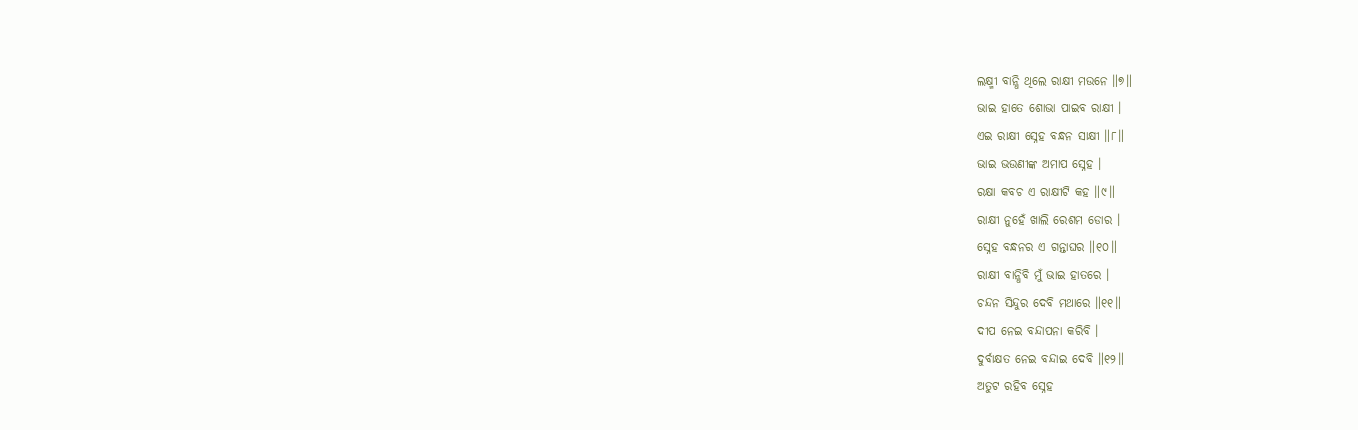ଲକ୍ଷ୍ମୀ ବାନ୍ଧି ଥିଲେ ରାକ୍ଷୀ ମଉନେ ॥୭॥
ଭାଇ ହାତେ ଶୋଭା ପାଇବ ରାକ୍ଷୀ ।
ଏଇ ରାକ୍ଷୀ ସ୍ନେହ ବନ୍ଧନ ସାକ୍ଷୀ ॥୮॥
ଭାଇ ଭଉଣୀଙ୍କ ଅମାପ ସ୍ନେହ ।
ରକ୍ଷା କବଚ ଏ ରାକ୍ଷୀଟି କହ ॥୯॥
ରାକ୍ଷୀ ନୁହେଁ ଖାଲି ରେଶମ ଡୋର ।
ସ୍ନେହ ବନ୍ଧନର ଏ ଗନ୍ତାଘର ॥୧୦॥
ରାକ୍ଷୀ ବାନ୍ଧିବି ମୁଁ ଭାଇ ହାତରେ ।
ଚନ୍ଦନ ସିନ୍ଦୁର ଦେବି ମଥାରେ ॥୧୧॥
ଦୀପ ନେଇ ବନ୍ଦାପନା କରିବି ।
ଦୁର୍ବାକ୍ଷତ ନେଇ ବନ୍ଦାଇ ଦେବି ॥୧୨॥
ଅତୁଟ ରହିବ ସ୍ନେହ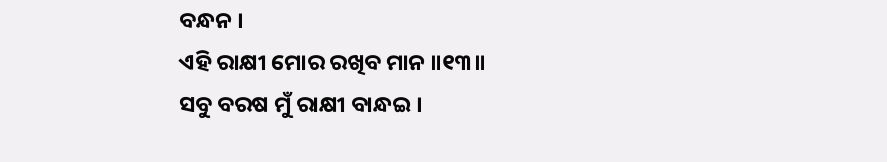ବନ୍ଧନ ।
ଏହି ରାକ୍ଷୀ ମୋର ରଖିବ ମାନ ॥୧୩॥
ସବୁ ବରଷ ମୁଁ ରାକ୍ଷୀ ବାନ୍ଧଇ ।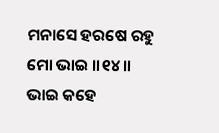ମନାସେ ହରଷେ ରହୁ ମୋ ଭାଇ ॥୧୪॥
ଭାଇ କହେ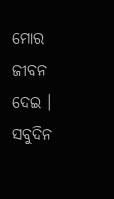ମୋର ଜୀବନ ଦେଇ ।
ସବୁଦିନ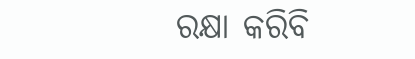ରକ୍ଷା କରିବି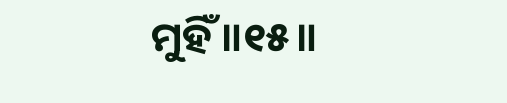ମୁହିଁ ॥୧୫॥